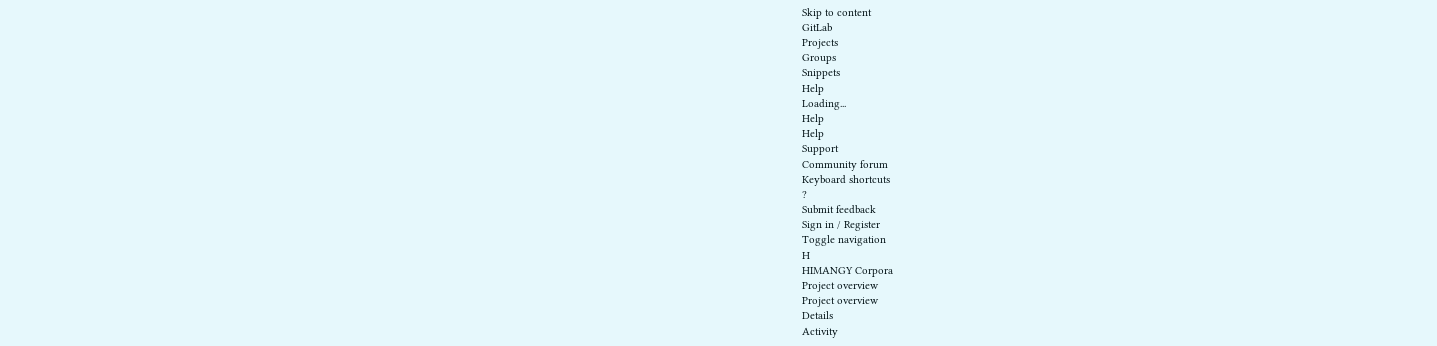Skip to content
GitLab
Projects
Groups
Snippets
Help
Loading...
Help
Help
Support
Community forum
Keyboard shortcuts
?
Submit feedback
Sign in / Register
Toggle navigation
H
HIMANGY Corpora
Project overview
Project overview
Details
Activity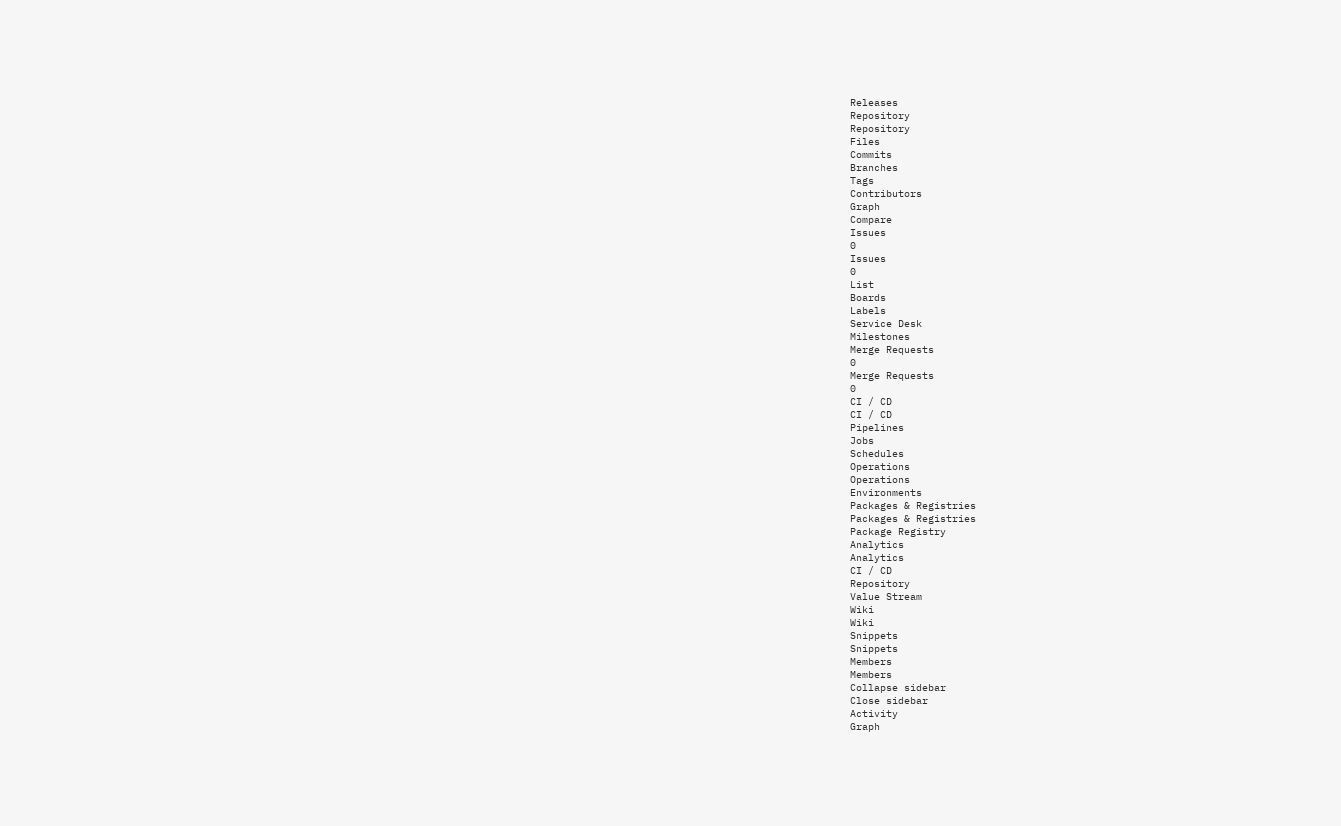Releases
Repository
Repository
Files
Commits
Branches
Tags
Contributors
Graph
Compare
Issues
0
Issues
0
List
Boards
Labels
Service Desk
Milestones
Merge Requests
0
Merge Requests
0
CI / CD
CI / CD
Pipelines
Jobs
Schedules
Operations
Operations
Environments
Packages & Registries
Packages & Registries
Package Registry
Analytics
Analytics
CI / CD
Repository
Value Stream
Wiki
Wiki
Snippets
Snippets
Members
Members
Collapse sidebar
Close sidebar
Activity
Graph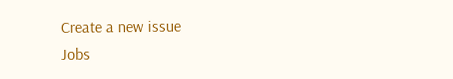Create a new issue
Jobs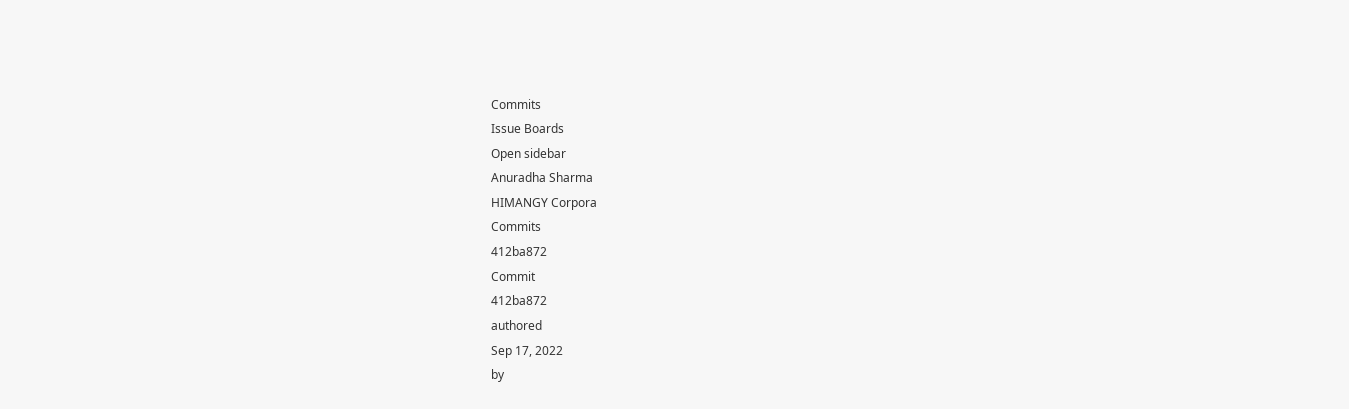Commits
Issue Boards
Open sidebar
Anuradha Sharma
HIMANGY Corpora
Commits
412ba872
Commit
412ba872
authored
Sep 17, 2022
by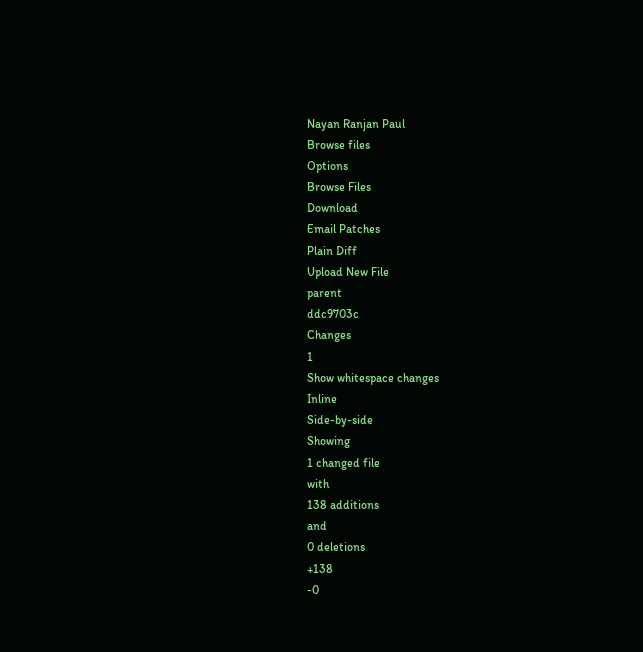Nayan Ranjan Paul
Browse files
Options
Browse Files
Download
Email Patches
Plain Diff
Upload New File
parent
ddc9703c
Changes
1
Show whitespace changes
Inline
Side-by-side
Showing
1 changed file
with
138 additions
and
0 deletions
+138
-0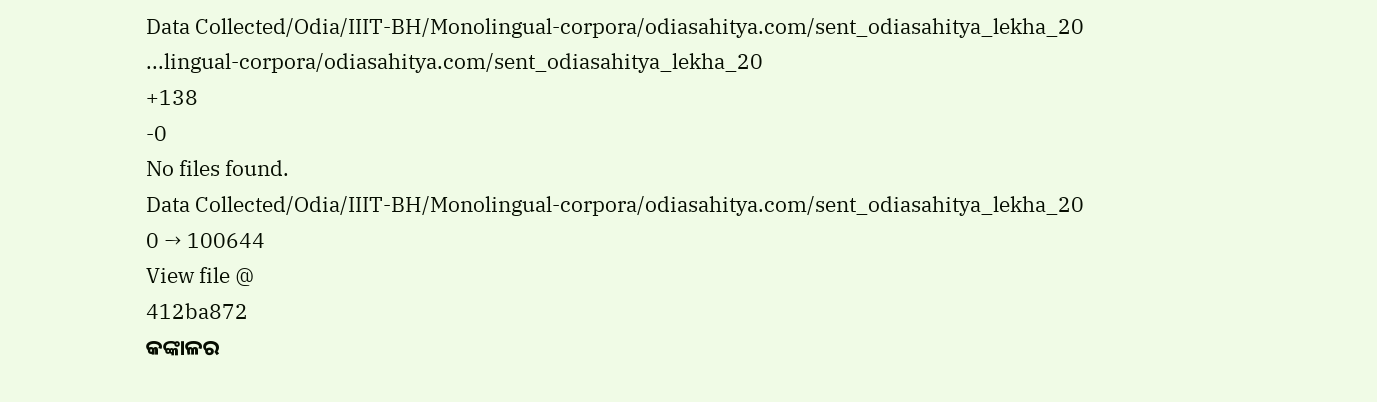Data Collected/Odia/IIIT-BH/Monolingual-corpora/odiasahitya.com/sent_odiasahitya_lekha_20
...lingual-corpora/odiasahitya.com/sent_odiasahitya_lekha_20
+138
-0
No files found.
Data Collected/Odia/IIIT-BH/Monolingual-corpora/odiasahitya.com/sent_odiasahitya_lekha_20
0 → 100644
View file @
412ba872
କଙ୍କାଳର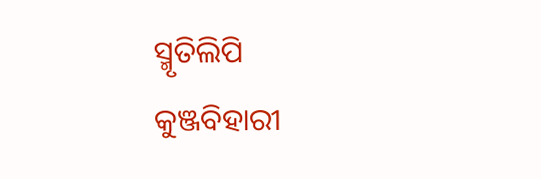ସ୍ମୃତିଲିପି
କୁଞ୍ଜବିହାରୀ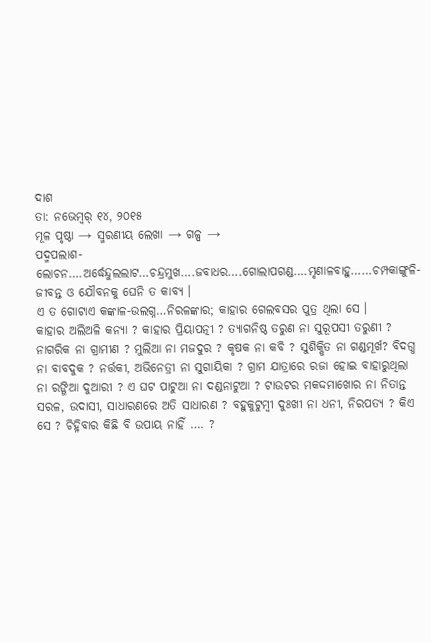ଦାଶ
ତା: ନଭେମ୍ବର୍ ୧୪, ୨୦୧୫
ମୂଳ ପୃଷ୍ଠା → ସ୍ମରଣୀୟ ଲେଖା → ଗଳ୍ପ →
ପଦ୍ମପଲାଶ-ଲୋଚନ….ଅର୍ଦ୍ଧେନ୍ଦୁଲଲାଟ…ଚନ୍ଦ୍ରମୁଖ….ଜବାଧର….ଗୋଲାପଗଣ୍ଡ….ମୃଣାଳବାହୁ……ଚମ୍ପକାଙ୍ଗୁଳି- ଜୀବନ୍ତ ଓ ଯୌବନକୁ ଘେନି ତ କାବ୍ୟ ।
ଏ ତ ଗୋଟାଏ କଙ୍କାଳ-ଉଲଗ୍ନ…ନିରଳଙ୍କାର; କାହାର ଗେଲବସର ପୁତ୍ର ଥିଲା ସେ ।
କାହାର ଅଲିଅଳି କନ୍ୟା ? କାହାର ପ୍ରିୟାପତ୍ନୀ ? ତ୍ୟାଗନିଷ୍ଠ ତରୁଣ ନା ସୁରୂପସୀ ତରୁଣୀ ? ନାଗରିକ ନା ଗ୍ରାମୀଣ ? ମୁଲିଆ ନା ମଜଦୁର ? କୃଷକ ନା କବି ? ସୁଶିକ୍ଷିତ ନା ଗଣ୍ଡମୂର୍ଖ? ବିଦଗ୍ଧ ନା ବାବଦୁକ ? ନର୍ତ୍ତକୀ, ଅଭିନେତ୍ରୀ ନା ସୁଗାୟିକା ? ଗ୍ରାମ ଯାତ୍ରାରେ ରଜା ହୋଇ ବାହାରୁଥିଲା ନା ରଙ୍ଗିଆ ଦୁଆରୀ ? ଏ ଘଟ ପାଟୁଆ ନା ଦଣ୍ଡନାଟୁଆ ? ଟାଉଟର ମକଦ୍ଦମାଖୋର ନା ନିତାନ୍ତ ସରଳ, ଉଦାସୀ, ସାଧାରଣରେ ଅତି ସାଧାରଣ ? ବହୁକୁଟୁମ୍ବୀ ଦୁଃଖୀ ନା ଧନୀ, ନିରପତ୍ୟ ? କିଏ ସେ ? ଚିହ୍ନିବାର କିଛି ବି ଉପାୟ ନାହିଁ …. ?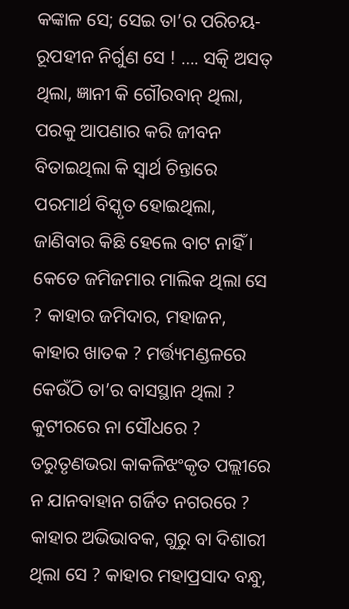କଙ୍କାଳ ସେ; ସେଇ ତା’ର ପରିଚୟ-ରୂପହୀନ ନିର୍ଗୁଣ ସେ ! …. ସତ୍କି ଅସତ୍ ଥିଲା, ଜ୍ଞାନୀ କି ଗୌରବାନ୍ ଥିଲା, ପରକୁ ଆପଣାର କରି ଜୀବନ ବିତାଇଥିଲା କି ସ୍ୱାର୍ଥ ଚିନ୍ତାରେ ପରମାର୍ଥ ବିସ୍କୃତ ହୋଇଥିଲା, ଜାଣିବାର କିଛି ହେଲେ ବାଟ ନାହିଁ ।
କେତେ ଜମିଜମାର ମାଲିକ ଥିଲା ସେ ? କାହାର ଜମିଦାର, ମହାଜନ, କାହାର ଖାତକ ? ମର୍ତ୍ତ୍ୟମଣ୍ଡଳରେ କେଉଁଠି ତା’ର ବାସସ୍ଥାନ ଥିଲା ? କୁଟୀରରେ ନା ସୌଧରେ ? ତରୁତୃଣଭରା କାକଳିଝଂକୃତ ପଲ୍ଲୀରେ ନ ଯାନବାହାନ ଗର୍ଜିତ ନଗରରେ ? କାହାର ଅଭିଭାବକ, ଗୁରୁ ବା ଦିଶାରୀ ଥିଲା ସେ ? କାହାର ମହାପ୍ରସାଦ ବନ୍ଧୁ,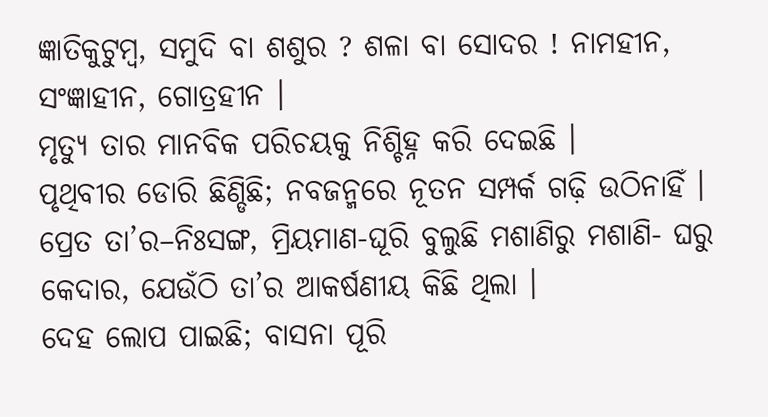ଜ୍ଞାତିକୁଟୁମ୍ବ, ସମୁଦି ବା ଶଶୁର ? ଶଳା ବା ସୋଦର ! ନାମହୀନ, ସଂଜ୍ଞାହୀନ, ଗୋତ୍ରହୀନ ।
ମୃତ୍ୟୁ ତାର ମାନବିକ ପରିଚୟକୁ ନିଶ୍ଚିହ୍ନ କରି ଦେଇଛି ।
ପୃଥିବୀର ଡୋରି ଛିଣ୍ଡିଛି; ନବଜନ୍ମରେ ନୂତନ ସମ୍ପର୍କ ଗଢ଼ି ଉଠିନାହିଁ ।
ପ୍ରେତ ତା’ର–ନିଃସଙ୍ଗ, ମ୍ରିୟମାଣ-ଘୂରି ବୁଲୁଛି ମଶାଣିରୁ ମଶାଣି- ଘରୁ କେଦାର, ଯେଉଁଠି ତା’ର ଆକର୍ଷଣୀୟ କିଛି ଥିଲା ।
ଦେହ ଲୋପ ପାଇଛି; ବାସନା ପୂରି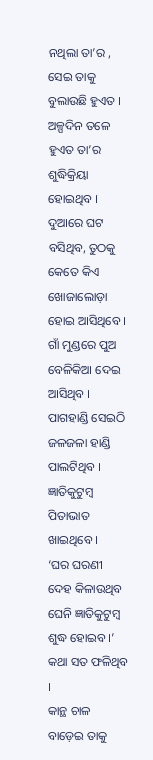ନଥିଲା ତା’ର , ସେଇ ତାକୁ ବୁଲାଉଛି ହୁଏତ ।
ଅଳ୍ପଦିନ ତଳେ ହୁଏତ ତା’ର ଶୁଦ୍ଧିକ୍ରିୟା ହୋଇଥିବ ।
ଦୁଆରେ ଘଟ ବସିଥିବ, ତୁଠକୁ କେତେ କିଏ ଖୋଜାଲୋଡ଼ା ହୋଇ ଆସିଥିବେ ।
ଗାଁ ମୁଣ୍ଡରେ ପୁଅ ବେଳିକିଆ ଦେଇ ଆସିଥିବ ।
ପାଗହାଣ୍ଡି ସେଇଠି ଜଳଜଳା ହାଣ୍ଡି ପାଲଟିଥିବ ।
ଜ୍ଞାତିକୁଟୁମ୍ବ ପିତାଭାତ ଖାଇଥିବେ ।
‘ଘର ଘରଣୀ ଦେହ କିଳାଉଥିବ
ଘେନି ଜ୍ଞାତିକୁଟୁମ୍ବ ଶୁଦ୍ଧ ହୋଇବ ।’
କଥା ସତ ଫଳିଥିବ ।
କାନ୍ଥ ଚାଳ ବାଡ଼େଇ ତାକୁ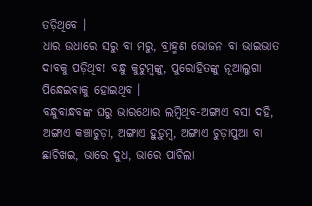ତଡ଼ିଥିବେ ।
ଧାର ଉଧାରେ ସରୁ ବା ମରୁ, ବ୍ରାହ୍ମଣ ଭୋଜନ ବା ଭାଇଭାତ ଦାବକୁ ପଡ଼ିଥିବ! ବନ୍ଧୁ କୁଟୁମ୍ବଙ୍କୁ, ପୁରୋହିତଙ୍କୁ ନୂଆଲୁଗା ପିନ୍ଧେଇବାକୁ ହୋଇଥିବ ।
ବନ୍ଧୁବାନ୍ଧବଙ୍କ ଘରୁ ଭାରଥୋର ଲମ୍ବିଥିବ-ଅଙ୍ଗାଏ ବସା ଦହି, ଅଙ୍ଗାଏ କଞ୍ଚାଚୁଡ଼ା, ଅଙ୍ଗାଏ ହୁଡ଼ୁମ୍ବ, ଅଙ୍ଗାଏ ଚୁଡ଼ାପୁଆ ବା ଛାଚିଖଇ, ଭାରେ ଦୁଧ, ଭାରେ ପାଚିଲା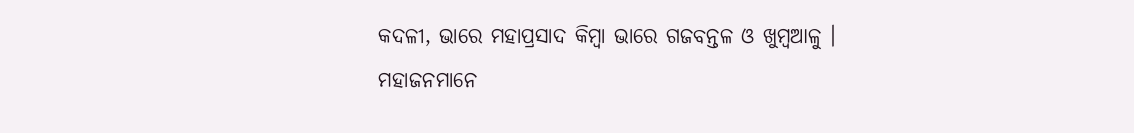କଦଳୀ, ଭାରେ ମହାପ୍ରସାଦ କିମ୍ବା ଭାରେ ଗଜବନ୍ତଳ ଓ ଖୁମ୍ବଆଳୁ ।
ମହାଜନମାନେ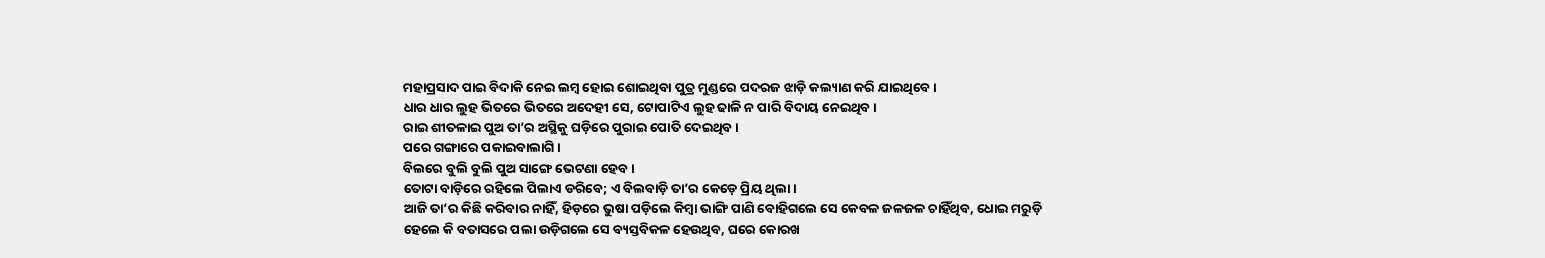ମହାପ୍ରସାଦ ପାଇ ବିଦାକି ନେଇ ଲମ୍ବ ହୋଇ ଶୋଇଥିବା ପୁତ୍ର ମୁଣ୍ଡରେ ପଦରଜ ଝାଡ଼ି କଲ୍ୟାଣ କରି ଯାଇଥିବେ ।
ଧାର ଧାର ଲୁହ ଭିତରେ ଭିତରେ ଅଦେହୀ ସେ, ଟୋପାଟିଏ ଲୁହ ଢାଳି ନ ପାରି ବିଦାୟ ନେଇଥିବ ।
ରାଇ ଶୀତଳାଇ ପୁଅ ତା’ର ଅସ୍ଥିକୁ ଘଡ଼ିରେ ପୁରାଇ ପୋତି ଦେଇଥିବ ।
ପରେ ଗଙ୍ଗାରେ ପକାଇବାଲାଗି ।
ବିଲରେ ବୁଲି ବୁଲି ପୁଅ ସାଙ୍ଗେ ଭେଟଣା ହେବ ।
ତୋଟା ବାଡ଼ିରେ ରହିଲେ ପିଲାଏ ଡରିବେ; ଏ ବିଲବାଡ଼ି ତା’ର କେଡ଼େ ପ୍ରିୟ ଥିଲା ।
ଆଜି ତା’ର କିଛି କରିବାର ନାହିଁ, ହିଡ଼ରେ ଭୁଷା ପଡ଼ିଲେ କିମ୍ବା ଭାଙ୍ଗି ପାଣି ବୋହିଗଲେ ସେ କେବଳ ଜଳଜଳ ଚାହିଁଥିବ, ଧୋଇ ମରୁଡ଼ି ହେଲେ କି ବତାସରେ ପଲା ଉଡ଼ିଗଲେ ସେ ବ୍ୟସ୍ତବିକଳ ହେଉଥିବ, ଘରେ କୋରଖ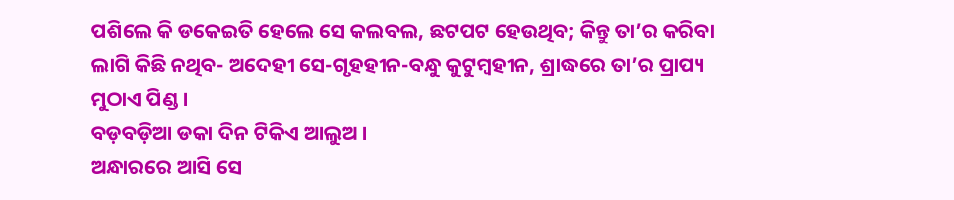ପଶିଲେ କି ଡକେଇତି ହେଲେ ସେ କଲବଲ, ଛଟପଟ ହେଉଥିବ; କିନ୍ତୁ ତା’ର କରିବା ଲାଗି କିଛି ନଥିବ- ଅଦେହୀ ସେ-ଗୃହହୀନ-ବନ୍ଧୁ କୁଟୁମ୍ବହୀନ, ଶ୍ରାଦ୍ଧରେ ତା’ର ପ୍ରାପ୍ୟ ମୁଠାଏ ପିଣ୍ଡ ।
ବଡ଼ବଡ଼ିଆ ଡକା ଦିନ ଟିକିଏ ଆଲୁଅ ।
ଅନ୍ଧାରରେ ଆସି ସେ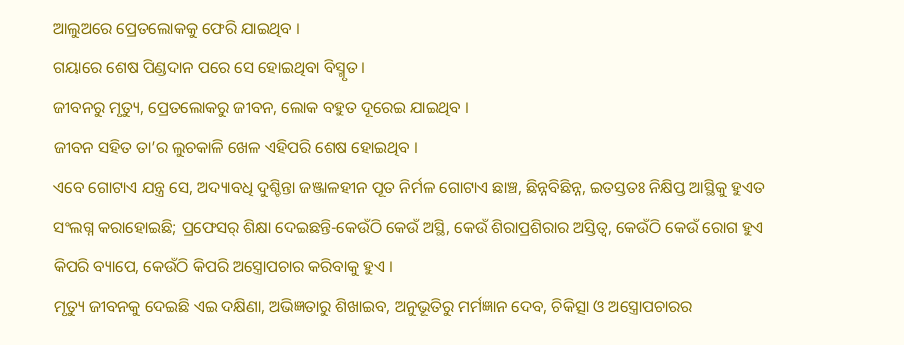ଆଲୁଅରେ ପ୍ରେତଲୋକକୁ ଫେରି ଯାଇଥିବ ।
ଗୟାରେ ଶେଷ ପିଣ୍ଡଦାନ ପରେ ସେ ହୋଇଥିବା ବିସ୍ମୃତ ।
ଜୀବନରୁ ମୃତ୍ୟୁ, ପ୍ରେତଲୋକରୁ ଜୀବନ, ଲୋକ ବହୁତ ଦୂରେଇ ଯାଇଥିବ ।
ଜୀବନ ସହିତ ତା’ର ଲୁଚକାଳି ଖେଳ ଏହିପରି ଶେଷ ହୋଇଥିବ ।
ଏବେ ଗୋଟାଏ ଯନ୍ତ୍ର ସେ, ଅଦ୍ୟାବଧି ଦୁଶ୍ଚିନ୍ତା ଜଞ୍ଜାଳହୀନ ପୂତ ନିର୍ମଳ ଗୋଟାଏ ଛାଞ୍ଚ, ଛିନ୍ନବିଛିନ୍ନ, ଇତସ୍ତତଃ ନିକ୍ଷିପ୍ତ ଆସ୍ଥିକୁ ହୁଏତ ସଂଲଗ୍ନ କରାହୋଇଛି; ପ୍ରଫେସର୍ ଶିକ୍ଷା ଦେଇଛନ୍ତି-କେଉଁଠି କେଉଁ ଅସ୍ଥି, କେଉଁ ଶିରାପ୍ରଶିରାର ଅସ୍ତିତ୍ୱ, କେଉଁଠି କେଉଁ ରୋଗ ହୁଏ କିପରି ବ୍ୟାପେ, କେଉଁଠି କିପରି ଅସ୍ତ୍ରୋପଚାର କରିବାକୁ ହୁଏ ।
ମୃତ୍ୟୁ ଜୀବନକୁ ଦେଇଛି ଏଇ ଦକ୍ଷିଣା, ଅଭିଜ୍ଞତାରୁ ଶିଖାଇବ, ଅନୁଭୂତିରୁ ମର୍ମଜ୍ଞାନ ଦେବ, ଚିକିତ୍ସା ଓ ଅସ୍ତ୍ରୋପଚାରର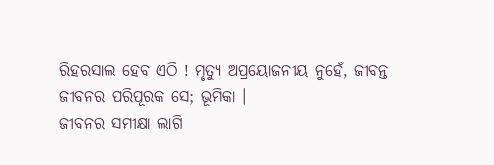ରିହରସାଲ ହେବ ଏଠି ! ମୃତ୍ୟୁ ଅପ୍ରୟୋଜନୀୟ ନୁହେଁ, ଜୀବନ୍ତ ଜୀବନର ପରିପୂରକ ସେ; ଭୂମିକା ।
ଜୀବନର ସମୀକ୍ଷା ଲାଗି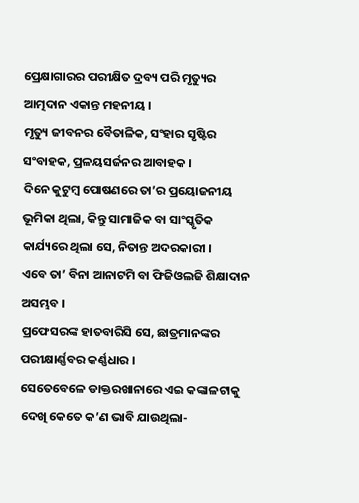ପ୍ରେକ୍ଷାଗାରର ପରୀକ୍ଷିତ ଦ୍ରବ୍ୟ ପରି ମୃତ୍ୟୁର ଆତ୍ମଦାନ ଏକାନ୍ତ ମହନୀୟ ।
ମୃତ୍ୟୁ ଜୀବନର ବୈତାଳିକ, ସଂହାର ସୃଷ୍ଟିର ସଂବାହକ, ପ୍ରଳୟସର୍ଜନର ଆବାହକ ।
ଦିନେ କୁଟୁମ୍ବ ପୋଷଣରେ ତା’ର ପ୍ରୟୋଜନୀୟ ଭୂମିକା ଥିଲା, କିନ୍ତୁ ସାମାଜିକ ବା ସାଂସ୍କୃତିକ କାର୍ଯ୍ୟରେ ଥିଲା ସେ, ନିତାନ୍ତ ଅଦରକାରୀ ।
ଏବେ ତା’ ବିନା ଆନାଟମି ବା ଫିଜିଓଲଜି ଶିକ୍ଷାଦାନ ଅସମ୍ଭବ ।
ପ୍ରଫେସରଙ୍କ ହାତବାରିସି ସେ, ଛାତ୍ରମାନଙ୍କର ପରୀକ୍ଷାର୍ଣ୍ଣବର କର୍ଣ୍ଣଧାର ।
ସେତେବେଳେ ଡାକ୍ତରଖାନାରେ ଏଇ କଙ୍କାଳଟାକୁ ଦେଖି କେତେ କ’ଣ ଭାବି ଯାଉଥିଲା-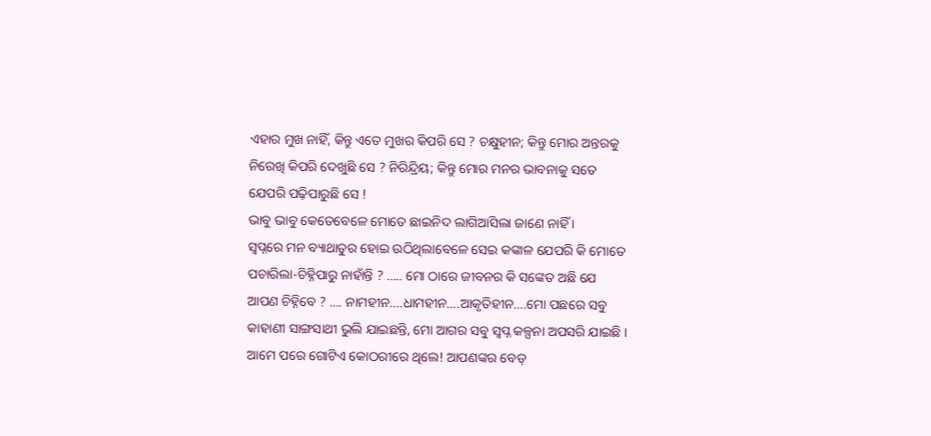ଏହାର ମୁଖ ନାହିଁ, କିନ୍ତୁ ଏତେ ମୁଖର କିପରି ସେ ? ଚକ୍ଷୁହୀନ; କିନ୍ତୁ ମୋର ଅନ୍ତରକୁ ନିରେଖି କିପରି ଦେଖୁଛି ସେ ? ନିରିନ୍ଦ୍ରିୟ; କିନ୍ତୁ ମୋର ମନର ଭାବନାକୁ ସତେ ଯେପରି ପଢ଼ିପାରୁଛି ସେ !
ଭାବୁ ଭାବୁ କେତେବେଳେ ମୋତେ ଛାଇନିଦ ଲାଗିଆସିଲା ଜାଣେ ନାହିଁ ।
ସ୍ୱପ୍ନରେ ମନ ବ୍ୟାଥାତୁର ହୋଇ ଉଠିଥିଲାବେଳେ ସେଇ କଙ୍କାଳ ଯେପରି କି ମୋତେ ପଚାରିଲା-ଚିହ୍ନିପାରୁ ନାହାଁନ୍ତି ? ….. ମୋ ଠାରେ ଜୀବନର କି ସଙ୍କେତ ଅଛି ଯେ ଆପଣ ଚିହ୍ନିବେ ? …. ନାମହୀନ….ଧାମହୀନ….ଆକୃତିହୀନ….ମୋ ପଛରେ ସବୁ କାହାଣୀ ସାଙ୍ଗସାଥୀ ଭୁଲି ଯାଇଛନ୍ତି, ମୋ ଆଗର ସବୁ ସ୍ୱପ୍ନ କଳ୍ପନା ଅପସରି ଯାଇଛି ।
ଆମେ ପରେ ଗୋଟିଏ କୋଠରୀରେ ଥିଲେ! ଆପଣଙ୍କର ବେଡ୍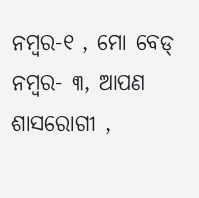ନମ୍ବର-୧ , ମୋ ବେଡ୍ ନମ୍ବର- ୩, ଆପଣ ଶାସରୋଗୀ ,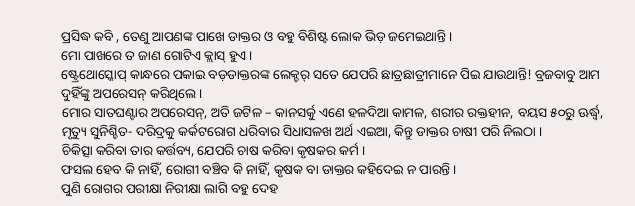ପ୍ରସିଦ୍ଧ କବି , ତେଣୁ ଆପଣଙ୍କ ପାଖେ ଡାକ୍ତର ଓ ବହୁ ବିଶିଷ୍ଟ ଲୋକ ଭିଡ଼ ଜମେଇଥାନ୍ତି ।
ମୋ ପାଖରେ ତ ଜାଣ ଗୋଟିଏ କ୍ଲାସ୍ ହୁଏ ।
ଷ୍ଟ୍ରେଥୋସ୍କୋପ୍ କାନ୍ଧରେ ପକାଇ ବଡ଼ଡାକ୍ତରଙ୍କ ଲେକ୍ଚର୍ ସତେ ଯେପରି ଛାତ୍ରଛାତ୍ରୀମାନେ ପିଇ ଯାଉଥାନ୍ତି! ବ୍ରଜବାବୁ ଆମ ଦୁହିଁଙ୍କୁ ଅପରେସନ୍ କରିଥିଲେ ।
ମୋର ସାତଘଣ୍ଟାର ଅପରେସନ୍, ଅତି ଜଟିଳ – କାନସର୍କୁ ଏଣେ ହଳଦିଆ କାମଳ, ଶରୀର ରକ୍ତହୀନ, ବୟସ ୫୦ରୁ ଊର୍ଦ୍ଧ୍ୱ, ମୃତ୍ୟୁ ସୁନିଶ୍ଚିତ- ଦରିଦ୍ରକୁ କର୍କଟରୋଗ ଧରିବାର ସିଧାସଳଖ ଅର୍ଥ ଏଇଆ, କିନ୍ତୁ ଡାକ୍ତର ଚାଷୀ ପରି ନିଲଠା ।
ଚିକିତ୍ସା କରିବା ତାର କର୍ତ୍ତବ୍ୟ, ଯେପରି ଚାଷ କରିବା କୃଷକର କର୍ମ ।
ଫସଲ ହେବ କି ନାହିଁ, ରୋଗୀ ବଞ୍ଚିବ କି ନାହିଁ, କୃଷକ ବା ଡାକ୍ତର କହିଦେଇ ନ ପାରନ୍ତି ।
ପୁଣି ରୋଗର ପରୀକ୍ଷା ନିରୀକ୍ଷା ଲାଗି ବହୁ ଦେହ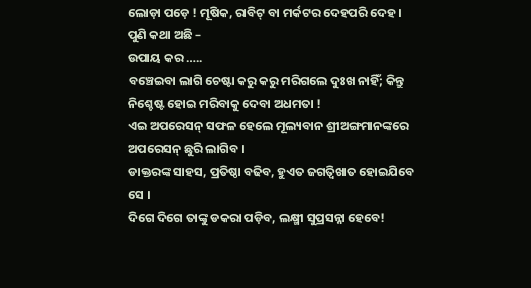ଲୋଡ଼ା ପଡ଼େ ! ମୂଷିକ, ରାବିଟ୍ ବା ମର୍କଟର ଦେହପରି ଦେହ ।
ପୁଣି କଥା ଅଛି –
ଉପାୟ କର …..
ବଞ୍ଚେଇବା ଲାଗି ଚେଷ୍ଟା କରୁ କରୁ ମରିଗଲେ ଦୁଃଖ ନାହିଁ; କିନ୍ତୁ ନିଶ୍ଚେଷ୍ଟ ହୋଇ ମରିବାକୁ ଦେବା ଅଧମତା !
ଏଇ ଅପରେସନ୍ ସଫଳ ହେଲେ ମୂଲ୍ୟବାନ ଶ୍ରୀଅଙ୍ଗମାନଙ୍କରେ ଅପରେସନ୍ ଛୁରି ଲାଗିବ ।
ଡାକ୍ତରଙ୍କ ସାହସ, ପ୍ରତିଷ୍ଠା ବଢିବ, ହୁଏତ ଜଗତ୍ବିଖାତ ହୋଇଯିବେ ସେ ।
ଦିଗେ ଦିଗେ ତାଙ୍କୁ ଡକରା ପଡ଼ିବ, ଲକ୍ଷ୍ମୀ ସୁପ୍ରସନ୍ନା ହେବେ!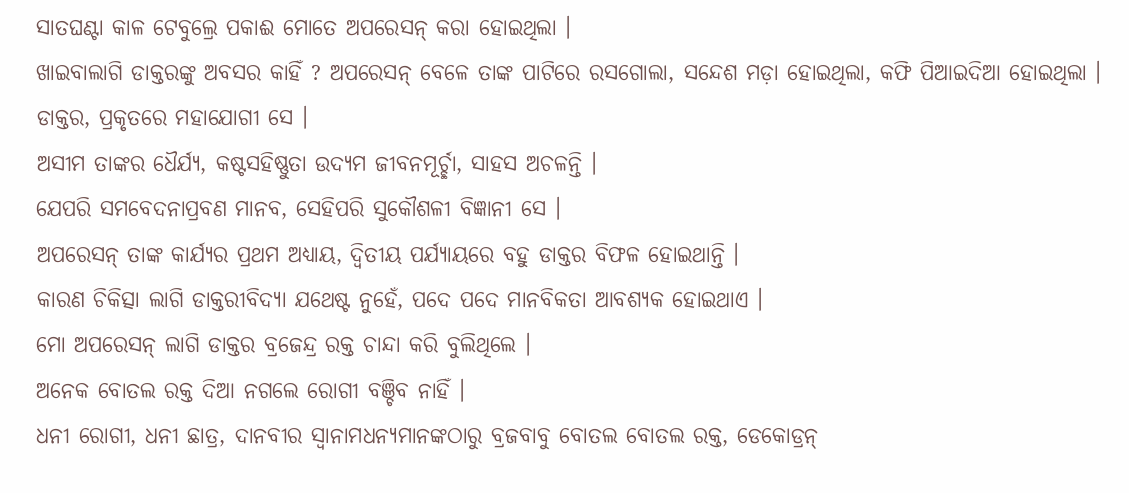ସାତଘଣ୍ଟା କାଳ ଟେବୁଲ୍ରେ ପକାଈ ମୋତେ ଅପରେସନ୍ କରା ହୋଇଥିଲା ।
ଖାଇବାଲାଗି ଡାକ୍ତରଙ୍କୁ ଅବସର କାହିଁ ? ଅପରେସନ୍ ବେଳେ ତାଙ୍କ ପାଟିରେ ରସଗୋଲା, ସନ୍ଦେଶ ମଡ଼ା ହୋଇଥିଲା, କଫି ପିଆଇଦିଆ ହୋଇଥିଲା ।
ଡାକ୍ତର, ପ୍ରକୃତରେ ମହାଯୋଗୀ ସେ ।
ଅସୀମ ତାଙ୍କର ଧୈର୍ଯ୍ୟ, କଷ୍ଟସହିଷ୍ଣୁତା ଉଦ୍ୟମ ଜୀବନମୂର୍ଚ୍ଛା, ସାହସ ଅଚଳନ୍ତି ।
ଯେପରି ସମବେଦନାପ୍ରବଣ ମାନବ, ସେହିପରି ସୁକୌଶଳୀ ବିଜ୍ଞାନୀ ସେ ।
ଅପରେସନ୍ ତାଙ୍କ କାର୍ଯ୍ୟର ପ୍ରଥମ ଅଧ୍ୟାୟ, ଦ୍ୱିତୀୟ ପର୍ଯ୍ୟାୟରେ ବହୁ ଡାକ୍ତର ବିଫଳ ହୋଇଥାନ୍ତି ।
କାରଣ ଚିକିତ୍ସା ଲାଗି ଡାକ୍ତରୀବିଦ୍ୟା ଯଥେଷ୍ଟ ନୁହେଁ, ପଦେ ପଦେ ମାନବିକତା ଆବଶ୍ୟକ ହୋଇଥାଏ ।
ମୋ ଅପରେସନ୍ ଲାଗି ଡାକ୍ତର ବ୍ରଜେନ୍ଦ୍ର ରକ୍ତ ଚାନ୍ଦା କରି ବୁଲିଥିଲେ ।
ଅନେକ ବୋତଲ ରକ୍ତ ଦିଆ ନଗଲେ ରୋଗୀ ବଞ୍ଚିବ ନାହିଁ ।
ଧନୀ ରୋଗୀ, ଧନୀ ଛାତ୍ର, ଦାନବୀର ସ୍ୱାନାମଧନ୍ୟମାନଙ୍କଠାରୁ ବ୍ରଜବାବୁ ବୋତଲ ବୋତଲ ରକ୍ତ, ଡେକୋଡ୍ରନ୍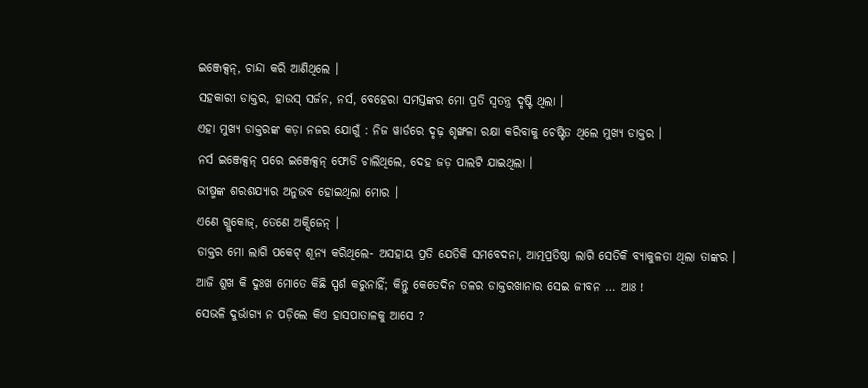ଇଞ୍ଜେକ୍ସନ୍, ଚାନ୍ଦା କରି ଆଣିଥିଲେ ।
ସହକାରୀ ଡାକ୍ତର, ହାଉସ୍ ସର୍ଜନ, ନର୍ସ, ବେହେରା ସମସ୍ତଙ୍କର ମୋ ପ୍ରତି ସ୍ୱତନ୍ତ୍ର ଦୃଷ୍ଟି ଥିଲା ।
ଏହା ମୁଖ୍ୟ ଡାକ୍ତରଙ୍କ କଡ଼ା ନଜର ଯୋଗୁଁ : ନିଜ ୱାର୍ଡରେ ଦୃଢ଼ ଶୃଙ୍ଖଳା ରକ୍ଷା କରିବାକୁ ଚେଷ୍ଟିତ ଥିଲେ ମୁଖ୍ୟ ଡାକ୍ତର ।
ନର୍ସ ଇଞ୍ଜେକ୍ସନ୍ ପରେ ଇଞ୍ଜେକ୍ସନ୍ ଫୋଡି ଚାଲିଥିଲେ, ଦେହ ଜଡ଼ ପାଲଟି ଯାଇଥିଲା ।
ଭୀଷ୍ମଙ୍କ ଶରଶଯ୍ୟାର ଅନୁଭବ ହୋଇଥିଲା ମୋର ।
ଏଣେ ଗ୍ଲୁକୋଜ୍, ତେଣେ ଅକ୍ସିଜେନ୍ ।
ଡାକ୍ତର ମୋ ଲାଗି ପକେଟ୍ ଶୂନ୍ୟ କରିଥିଲେ- ଅସହାୟ ପ୍ରତି ଯେତିକି ସମବେଦନା, ଆତ୍ମପ୍ରତିଷ୍ଠା ଲାଗି ସେତିକି ବ୍ୟାକୁଳତା ଥିଲା ତାଙ୍କର ।
ଆଜି ଶୁଖ କି ଦୁଃଖ ମୋତେ କିଛି ସ୍ପର୍ଶ କରୁନାହିଁ; କିନ୍ତୁ କେତେଦିନ ତଳର ଡାକ୍ତରଖାନାର ସେଇ ଜୀବନ … ଆଃ !
ସେଭଳି ଦୁର୍ଭାଗ୍ୟ ନ ପଡ଼ିଲେ କିଏ ହାସପାତାଳକୁ ଆସେ ?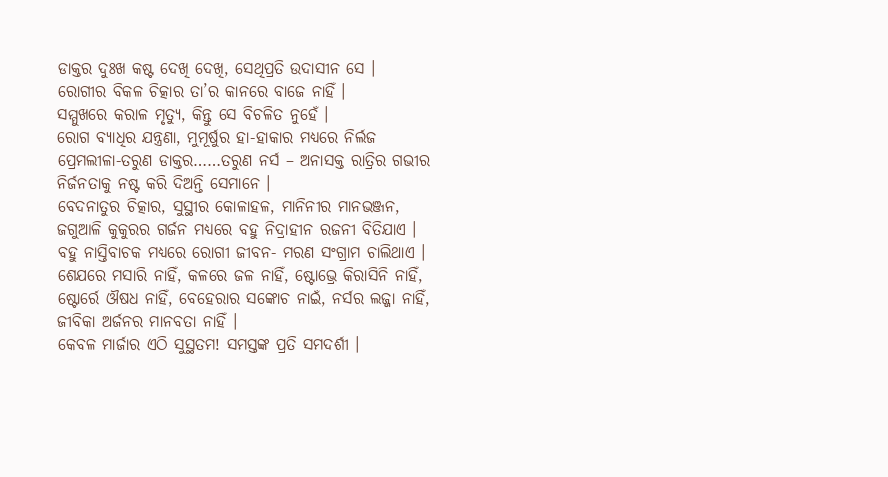ଡାକ୍ତର ଦୁଃଖ କଷ୍ଟ ଦେଖି ଦେଖି, ସେଥିପ୍ରତି ଉଦାସୀନ ସେ ।
ରୋଗୀର ବିକଳ ଚିତ୍କାର ତା’ର କାନରେ ବାଜେ ନାହିଁ ।
ସମ୍ମୁଖରେ କରାଳ ମୃତ୍ୟୁ, କିନ୍ତୁ ସେ ବିଚଳିତ ନୁହେଁ ।
ରୋଗ ବ୍ୟାଧିର ଯନ୍ତ୍ରଣା, ମୁମୂର୍ଷୁର ହା-ହାକାର ମଧ୍ୟରେ ନିର୍ଲଜ ପ୍ରେମଲୀଳା-ତରୁଣ ଡାକ୍ତର……ତରୁଣ ନର୍ସ – ଅନାସକ୍ତ ରାତ୍ରିର ଗଭୀର ନିର୍ଜନତାକୁ ନଷ୍ଟ କରି ଦିଅନ୍ତି ସେମାନେ ।
ବେଦନାତୁର ଚିତ୍କାର, ସୁସ୍ଥୀର କୋଳାହଳ, ମାନିନୀର ମାନଭଞ୍ଜନ, ଜଗୁଆଳି କୁକୁରର ଗର୍ଜନ ମଧ୍ୟରେ ବହୁ ନିଦ୍ରାହୀନ ରଜନୀ ବିତିଯାଏ ।
ବହୁ ନାସ୍ତିବାଚକ ମଧ୍ୟରେ ରୋଗୀ ଜୀବନ- ମରଣ ସଂଗ୍ରାମ ଚାଲିଥାଏ ।
ଶେଯରେ ମସାରି ନାହିଁ, କଳରେ ଜଳ ନାହିଁ, ଷ୍ଟୋଭ୍ରେ କିରାସିନି ନାହିଁ, ଷ୍ଟୋର୍ରେ ଔଷଧ ନାହିଁ, ବେହେରାର ସଙ୍କୋଚ ନାଇଁ, ନର୍ସର ଲଜ୍ଜା ନାହିଁ, ଜୀବିକା ଅର୍ଜନର ମାନବତା ନାହିଁ ।
କେବଳ ମାର୍ଜାର ଏଠି ସୁସ୍ଥତମ! ସମସ୍ତଙ୍କ ପ୍ରତି ସମଦର୍ଶୀ ।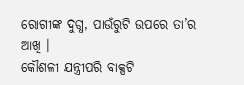ରୋଗୀଙ୍କ ଦୁଗ୍ଧ, ପାଉଁରୁଟି ଉପରେ ତା’ର ଆଖି ।
କୌଶଳୀ ଯନ୍ତ୍ରୀପରି ବାକ୍ସଟି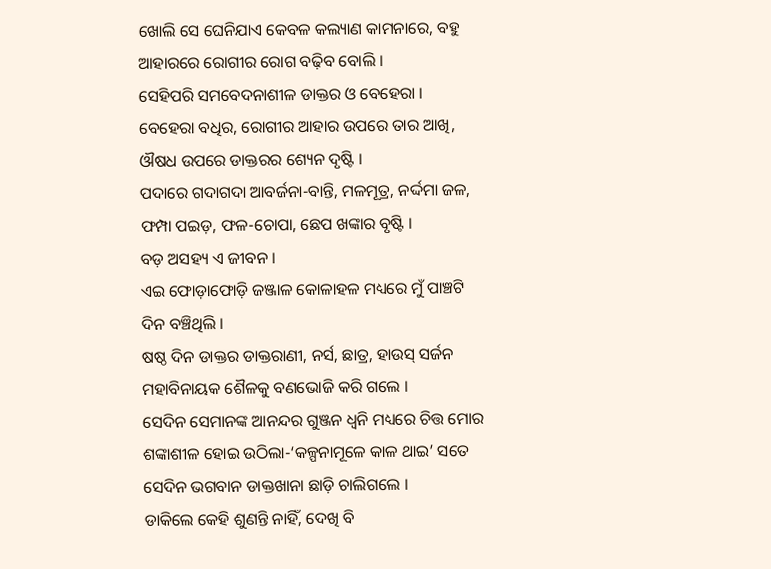ଖୋଲି ସେ ଘେନିଯାଏ କେବଳ କଲ୍ୟାଣ କାମନାରେ, ବହୁ ଆହାରରେ ରୋଗୀର ରୋଗ ବଢ଼ିବ ବୋଲି ।
ସେହିପରି ସମବେଦନାଶୀଳ ଡାକ୍ତର ଓ ବେହେରା ।
ବେହେରା ବଧିର, ରୋଗୀର ଆହାର ଉପରେ ତାର ଆଖି, ଔଷଧ ଉପରେ ଡାକ୍ତରର ଶ୍ୟେନ ଦୃଷ୍ଟି ।
ପଦାରେ ଗଦାଗଦା ଆବର୍ଜନା-ବାନ୍ତି, ମଳମୂତ୍ର, ନର୍ଦ୍ଦମା ଜଳ, ଫମ୍ପା ପଇଡ଼, ଫଳ-ଚୋପା, ଛେପ ଖଙ୍କାର ବୃଷ୍ଟି ।
ବଡ଼ ଅସହ୍ୟ ଏ ଜୀବନ ।
ଏଇ ଫୋଡ଼ାଫୋଡ଼ି ଜଞ୍ଜାଳ କୋଳାହଳ ମଧ୍ୟରେ ମୁଁ ପାଞ୍ଚଟି ଦିନ ବଞ୍ଚିଥିଲି ।
ଷଷ୍ଠ ଦିନ ଡାକ୍ତର ଡାକ୍ତରାଣୀ, ନର୍ସ, ଛାତ୍ର, ହାଉସ୍ ସର୍ଜନ ମହାବିନାୟକ ଶୈଳକୁ ବଣଭୋଜି କରି ଗଲେ ।
ସେଦିନ ସେମାନଙ୍କ ଆନନ୍ଦର ଗୁଞ୍ଜନ ଧ୍ୱନି ମଧ୍ୟରେ ଚିତ୍ତ ମୋର ଶଙ୍କାଶୀଳ ହୋଇ ଉଠିଲା-‘କଳ୍ପନାମୂଳେ କାଳ ଥାଇ’ ସତେ ସେଦିନ ଭଗବାନ ଡାକ୍ତଖାନା ଛାଡ଼ି ଚାଲିଗଲେ ।
ଡାକିଲେ କେହି ଶୁଣନ୍ତି ନାହିଁ, ଦେଖି ବି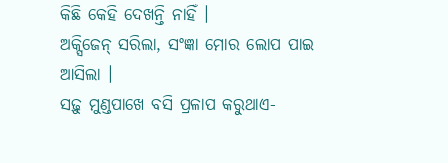କିଛି କେହି ଦେଖନ୍ତି ନାହିଁ ।
ଅକ୍ସିଜେନ୍ ସରିଲା, ସଂଜ୍ଞା ମୋର ଲୋପ ପାଇ ଆସିଲା ।
ସଢ଼ୁ ମୁଣ୍ଡପାଖେ ବସି ପ୍ରଳାପ କରୁଥାଏ-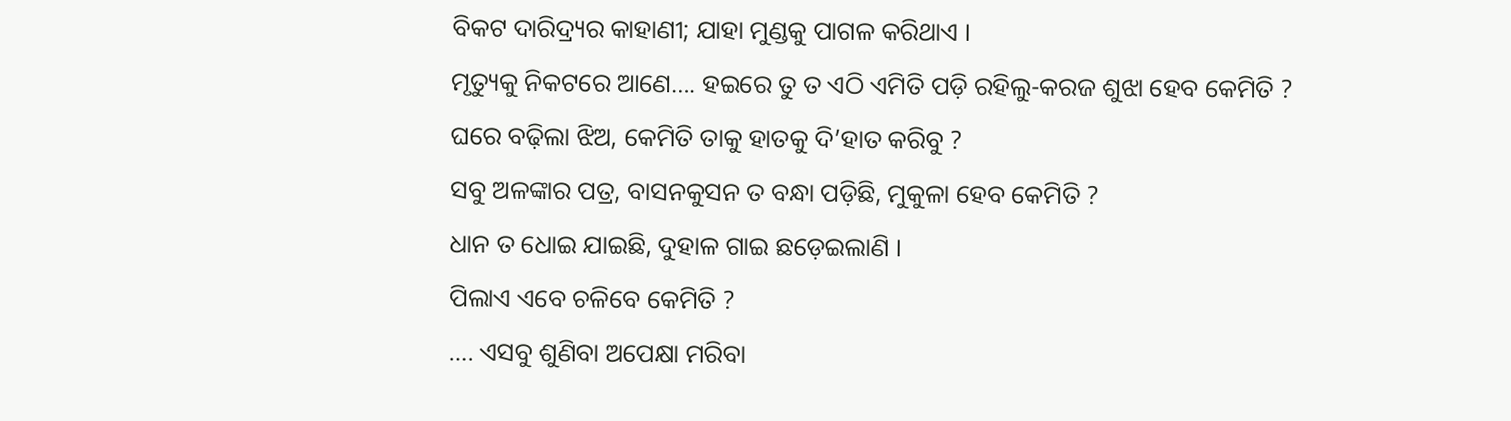ବିକଟ ଦାରିଦ୍ର୍ୟର କାହାଣୀ; ଯାହା ମୁଣ୍ଡକୁ ପାଗଳ କରିଥାଏ ।
ମୃତ୍ୟୁକୁ ନିକଟରେ ଆଣେ…. ହଇରେ ତୁ ତ ଏଠି ଏମିତି ପଡ଼ି ରହିଲୁ-କରଜ ଶୁଝା ହେବ କେମିତି ?
ଘରେ ବଢ଼ିଲା ଝିଅ, କେମିତି ତାକୁ ହାତକୁ ଦି’ହାତ କରିବୁ ?
ସବୁ ଅଳଙ୍କାର ପତ୍ର, ବାସନକୁସନ ତ ବନ୍ଧା ପଡ଼ିଛି, ମୁକୁଳା ହେବ କେମିତି ?
ଧାନ ତ ଧୋଇ ଯାଇଛି, ଦୁହାଳ ଗାଇ ଛଡ଼େଇଲାଣି ।
ପିଲାଏ ଏବେ ଚଳିବେ କେମିତି ?
…. ଏସବୁ ଶୁଣିବା ଅପେକ୍ଷା ମରିବା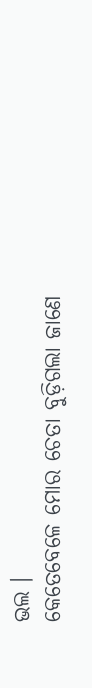ଭଲ ।
କେତେବେଳେ ମୋର ଚେତା ବୁଡ଼ିଗଲା ଜାଣେ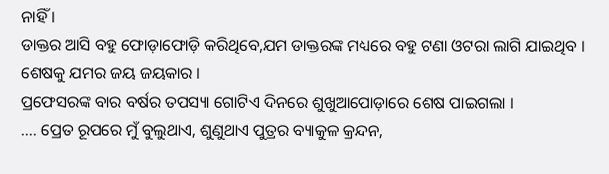ନାହିଁ ।
ଡାକ୍ତର ଆସି ବହୁ ଫୋଡ଼ାଫୋଡ଼ି କରିଥିବେ,ଯମ ଡାକ୍ତରଙ୍କ ମଧ୍ୟରେ ବହୁ ଟଣା ଓଟରା ଲାଗି ଯାଇଥିବ ।
ଶେଷକୁ ଯମର ଜୟ ଜୟକାର ।
ପ୍ରଫେସରଙ୍କ ବାର ବର୍ଷର ତପସ୍ୟା ଗୋଟିଏ ଦିନରେ ଶୁଖୁଆପୋଡ଼ାରେ ଶେଷ ପାଇଗଲା ।
…. ପ୍ରେତ ରୂପରେ ମୁଁ ବୁଲୁଥାଏ, ଶୁଣୁଥାଏ ପୁତ୍ରର ବ୍ୟାକୁଳ କ୍ରନ୍ଦନ,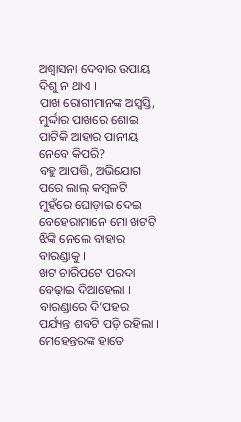ଅଶ୍ୱାସନା ଦେବାର ଉପାୟ ଦିଶୁ ନ ଥାଏ ।
ପାଖ ରୋଗୀମାନଙ୍କ ଅସ୍ୱସ୍ତି, ମୁର୍ଦ୍ଦାର ପାଖରେ ଶୋଇ ପାଟିକି ଆହାର ପାନୀୟ ନେବେ କିପରି?
ବହୁ ଆପତ୍ତି, ଅଭିଯୋଗ ପରେ ଲାଲ୍ କମ୍ବଳଟି ମୁହଁରେ ଘୋଡ଼ାଇ ଦେଇ ବେହେରାମାନେ ମୋ ଖଟଟି ଝିଙ୍କି ନେଲେ ବାହାର ବାରଣ୍ଡାକୁ ।
ଖଟ ଚାରିପଟେ ପରଦା ବେଢ଼ାଇ ଦିଆହେଲା ।
ବାରଣ୍ଡାରେ ଦି’ପହର ପର୍ଯ୍ୟନ୍ତ ଶବଟି ପଡ଼ି ରହିଲା ।
ମେହେନ୍ତରଙ୍କ ହାତେ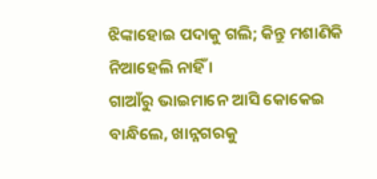ଝିଙ୍କାହୋଇ ପଦାକୁ ଗଲି; କିନ୍ତୁ ମଶାଣିକି ନିଆହେଲି ନାହିଁ ।
ଗାଆଁରୁ ଭାଇମାନେ ଆସି କୋକେଇ ବାନ୍ଧିଲେ, ଖାନ୍ନଗରକୁ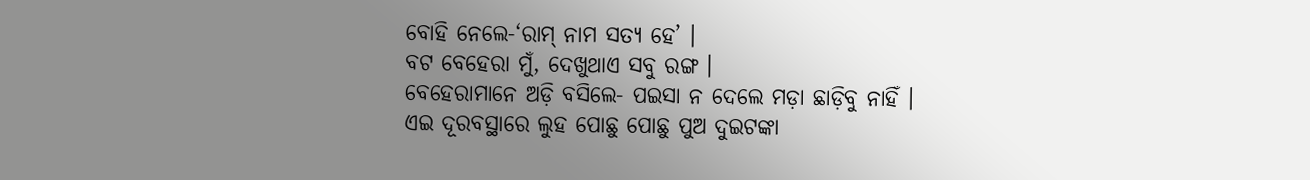ବୋହି ନେଲେ-‘ରାମ୍ ନାମ ସତ୍ୟ ହେ’ ।
ବଟ ବେହେରା ମୁଁ, ଦେଖୁଥାଏ ସବୁ ରଙ୍ଗ ।
ବେହେରାମାନେ ଅଡ଼ି ବସିଲେ- ପଇସା ନ ଦେଲେ ମଡ଼ା ଛାଡ଼ିବୁ ନାହିଁ ।
ଏଇ ଦୂରବସ୍ଥାରେ ଲୁହ ପୋଛୁ ପୋଛୁ ପୁଅ ଦୁଇଟଙ୍କା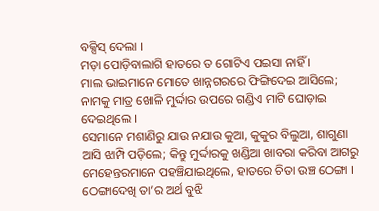ବକ୍ସିସ୍ ଦେଲା ।
ମଡ଼ା ପୋଡ଼ିବାଲାଗି ହାତରେ ତ ଗୋଟିଏ ପଇସା ନାହିଁ ।
ମାଲ ଭାଇମାନେ ମୋତେ ଖାନ୍ନଗରରେ ଫିଙ୍ଗିଦେଇ ଆସିଲେ; ନାମକୁ ମାତ୍ର ଖୋଳି ମୁର୍ଦ୍ଦାର ଉପରେ ଗଣ୍ଡିଏ ମାଟି ଘୋଡ଼ାଇ ଦେଇଥିଲେ ।
ସେମାନେ ମଶାଣିରୁ ଯାଉ ନଯାଉ କୁଆ, କୁକୁର ବିଲୁଆ, ଶାଗୁଣା ଆସି ଝାମ୍ପି ପଡ଼ିଲେ; କିନ୍ତୁ ମୁର୍ଦ୍ଦାରକୁ ଖଣ୍ଡିଆ ଖାବରା କରିବା ଆଗରୁ ମେହେନ୍ତରମାନେ ପହଞ୍ଚିଯାଇଥିଲେ, ହାତରେ ଚିତା ଉଞ୍ଚ ଠେଙ୍ଗା ।
ଠେଙ୍ଗାଦେଖି ତା’ର ଅର୍ଥ ବୁଝି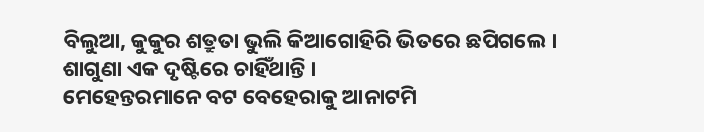ବିଲୁଆ, କୁକୁର ଶତ୍ରୁତା ଭୁଲି କିଆଗୋହିରି ଭିତରେ ଛପିଗଲେ ।
ଶାଗୁଣା ଏକ ଦୃଷ୍ଟିରେ ଚାହିଁଥାନ୍ତି ।
ମେହେନ୍ତରମାନେ ବଟ ବେହେରାକୁ ଆନାଟମି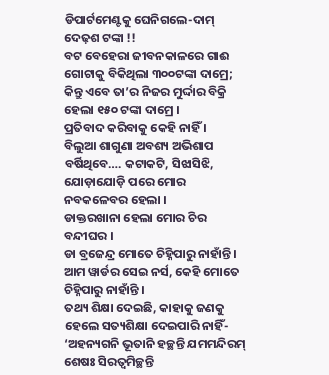ଡିପାର୍ଟମେଣ୍ଟକୁ ଘେନିଗଲେ-ଦାମ୍ ଦେଢ଼ଶ ଟଙ୍କା !!
ବଟ ବେହେରା ଜୀବନକାଳରେ ଗାଈ ଗୋଟାକୁ ବିକିଥିଲା ୩୦୦ଟଙ୍କା ଦାମ୍ରେ; କିନ୍ତୁ ଏବେ ତା’ର ନିଜର ମୁର୍ଦ୍ଦାର ବିକ୍ରି ହେଲା ୧୫୦ ଟଙ୍କା ଦାମ୍ରେ ।
ପ୍ରତିବାଦ କରିବାକୁ କେହି ନାହିଁ ।
ବିଲୁଆ ଶାଗୁଣା ଅବଶ୍ୟ ଅଭିଶାପ ବର୍ଷିଥିବେ…. କଟାକଟି, ସିଝାସିଝି, ଯୋଡ଼ାଯୋଡ଼ି ପରେ ମୋର ନବକଳେବର ହେଲା ।
ଡାକ୍ତରଖାନା ହେଲା ମୋର ଚିର ବନ୍ଦୀଘର ।
ଡା ବ୍ରଜେନ୍ଦ୍ର ମୋତେ ଚିହ୍ନିପାରୁ ନାହାଁନ୍ତି ।
ଆମ ୱାର୍ଡର ସେଇ ନର୍ସ, କେହି ମୋତେ ଚିହ୍ନିପାରୁ ନାହାଁନ୍ତି ।
ତଥ୍ୟ ଶିକ୍ଷା ଦେଇଛି, କାହାକୁ ଜଣକୁ ହେଲେ ସତ୍ୟଶିକ୍ଷା ଦେଇପାରି ନାହିଁ-
‘ଅହନ୍ୟଗନି ଭୂତାନି ହଚ୍ଛନ୍ତି ଯମମନ୍ଦିରମ୍
ଶେଷଃ ସିରତ୍ୱମିଚ୍ଛନ୍ତି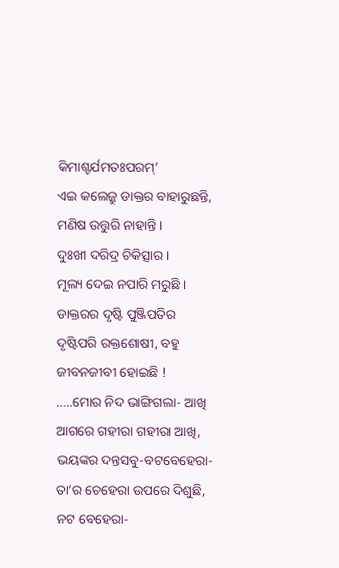କିମାଶ୍ଚର୍ଯମତଃପରମ୍’
ଏଇ କଲେଜ୍ରୁ ଡାକ୍ତର ବାହାରୁଛନ୍ତି, ମଣିଷ ଉତ୍ତୁରି ନାହାନ୍ତି ।
ଦୁଃଖୀ ଦରିଦ୍ର ଚିକିତ୍ସାର ।
ମୂଲ୍ୟ ଦେଇ ନପାରି ମରୁଛି ।
ଡାକ୍ତରର ଦୃଷ୍ଟି ପୁଞ୍ଜିପତିର ଦୃଷ୍ଟିପରି ରକ୍ତଶୋଷୀ, ବହୁ ଜୀବନଜୀବୀ ହୋଇଛି !
…..ମୋର ନିଦ ଭାଙ୍ଗିଗଲା- ଆଖି ଆଗରେ ଗହୀରା ଗହୀରା ଆଖି, ଭୟଙ୍କର ଦନ୍ତସବୁ-ବଟବେହେରା-ତା’ର ଚେହେରା ଉପରେ ଦିଶୁଛି, ନଟ ବେହେରା-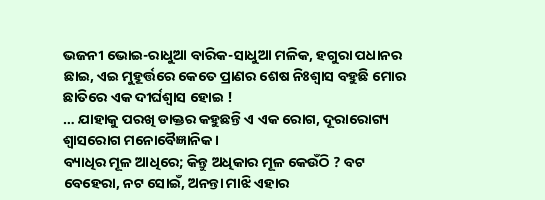ଭଜନୀ ଭୋଇ-ରାଧୁଆ ବାରିକ-ସାଧୁଆ ମଳିକ, ହଗୁରା ପଧାନର ଛାଇ, ଏଇ ମୁହୂର୍ତ୍ତରେ କେତେ ପ୍ରାଣର ଶେଷ ନିଃଶ୍ୱାସ ବହୁଛି ମୋର ଛାତିରେ ଏକ ଦୀର୍ଘଶ୍ୱାସ ହୋଇ !
… ଯାହାକୁ ପରଖି ଡାକ୍ତର କହୁଛନ୍ତି ଏ ଏକ ରୋଗ, ଦୂରାରୋଗ୍ୟ ଶ୍ୱାସରୋଗ ମନୋବୈଜ୍ଞାନିକ ।
ବ୍ୟାଧିର ମୂଳ ଆଧିରେ; କିନ୍ତୁ ଅଧିକାର ମୂଳ କେଉଁଠି ? ବଟ ବେହେରା, ନଟ ସୋଇଁ, ଅନନ୍ତା ମାଝି ଏହାର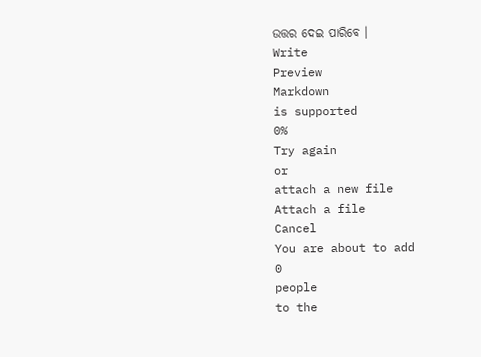ଉତ୍ତର ଦେଇ ପାରିବେ ।
Write
Preview
Markdown
is supported
0%
Try again
or
attach a new file
Attach a file
Cancel
You are about to add
0
people
to the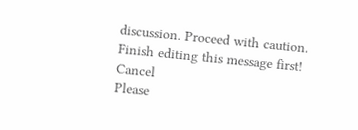discussion. Proceed with caution.
Finish editing this message first!
Cancel
Please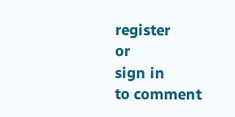register
or
sign in
to comment